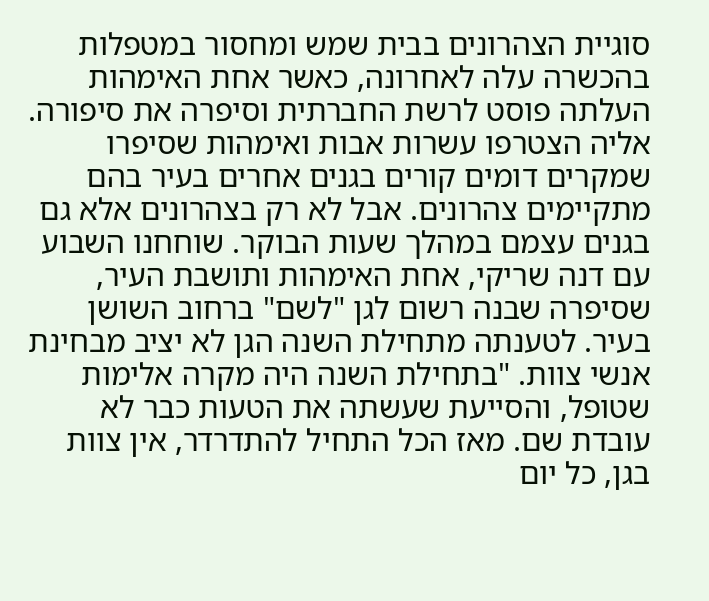סוגיית הצהרונים בבית שמש ומחסור במטפלות בהכשרה עלה לאחרונה, כאשר אחת האימהות העלתה פוסט לרשת החברתית וסיפרה את סיפורה. אליה הצטרפו עשרות אבות ואימהות שסיפרו שמקרים דומים קורים בגנים אחרים בעיר בהם מתקיימים צהרונים. אבל לא רק בצהרונים אלא גם בגנים עצמם במהלך שעות הבוקר. שוחחנו השבוע עם דנה שריקי, אחת האימהות ותושבת העיר, שסיפרה שבנה רשום לגן "לשם" ברחוב השושן בעיר. לטענתה מתחילת השנה הגן לא יציב מבחינת אנשי צוות. "בתחילת השנה היה מקרה אלימות שטופל, והסייעת שעשתה את הטעות כבר לא עובדת שם. מאז הכל התחיל להתדרדר, אין צוות בגן, כל יום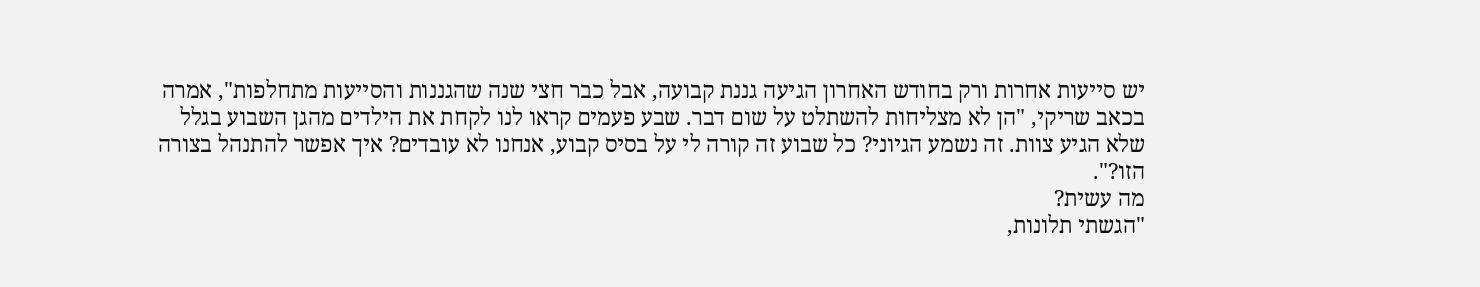יש סייעות אחרות ורק בחודש האחרון הגיעה גננת קבועה, אבל כבר חצי שנה שהגננות והסייעות מתחלפות", אמרה בכאב שריקי, "הן לא מצליחות להשתלט על שום דבר. שבע פעמים קראו לנו לקחת את הילדים מהגן השבוע בגלל שלא הגיע צוות. זה נשמע הגיוני? כל שבוע זה קורה לי על בסיס קבוע, אנחנו לא עובדים? איך אפשר להתנהל בצורה הזו?".
מה עשית?
"הגשתי תלונות,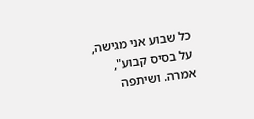כל שבוע אני מגישה, על בסיס קבוע", אמרה. ושיתפה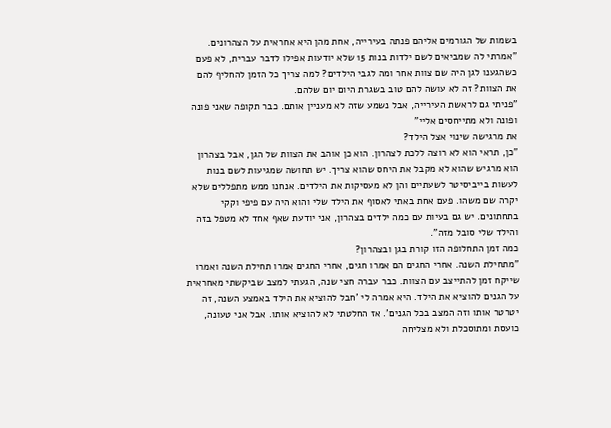בשמות של הגורמים אליהם פנתה בעירייה, אחת מהן היא אחראית על הצהרונים. "אמרתי לה שמביאים לשם ילדות בנות 15 שלא יודעות אפילו לדבר עברית, לא פעם כשהגענו לגן היה שם צוות אחר ומה לגבי הילדים? למה צריך כל הזמן להחליף להם את הצוות? זה לא עושה להם טוב בשגרת היום יום שלהם.
"פניתי גם לראשת העירייה, אבל נשמע שזה לא מעניין אותם. כבר תקופה שאני פונה ופונה ולא מתייחסים אליי"
את מרגישה שינוי אצל הילד?
"כן, תראי הוא לא רוצה ללכת לצהרון. הוא כן אוהב את הצוות של הגן, אבל בצהרון הוא מרגיש שהוא לא מקבל את היחס שהוא צריך. יש תחושה שמגיעות לשם בנות לעשות בייביסיטר לשעתיים והן לא מעסיקות את הילדים. אנחנו ממש מתפללים שלא יקרה שם משהו. פעם אחת באתי לאסוף את הילד שלי והוא היה עם פיפי וקקי בתחתונים. יש גם בעיות עם כמה ילדים בצהרון, אני יודעת שאף אחד לא מטפל בזה והילד שלי סובל מזה".
כמה זמן התחלופה הזו קורת בגן ובצהרון?
"מתחילת השנה. אחרי החגים הם אמרו חגים, אחרי החגים אמרו תחילת השנה ואמרו שייקח זמן להתייצב עם הצוות. כבר עברה חצי שנה, הגעתי למצב שביקשתי מאחראית על הגנים להוציא את הילד. היא אמרה לי 'חבל להוציא את הילד באמצע השנה, זה יטרטר אותו וזה המצב בכל הגנים'. אז החלטתי לא להוציא אותו. אבל אני טעונה, כועסת ומתוסכלת ולא מצליחה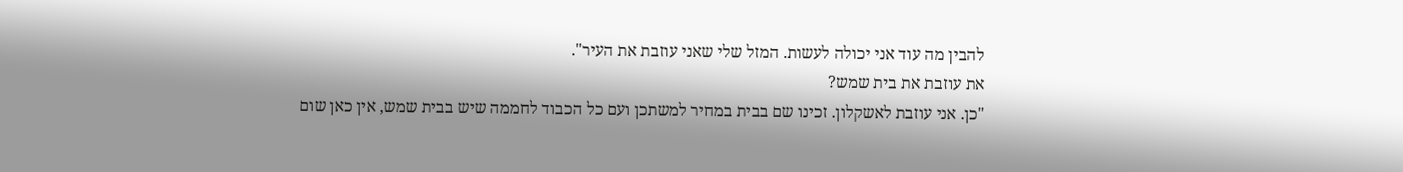להבין מה עוד אני יכולה לעשות. המזל שלי שאני עוזבת את העיר".
את עוזבת את בית שמש?
"כן. אני עוזבת לאשקלון. זכינו שם בבית במחיר למשתכן ועם כל הכבוד לחממה שיש בבית שמש, אין כאן שום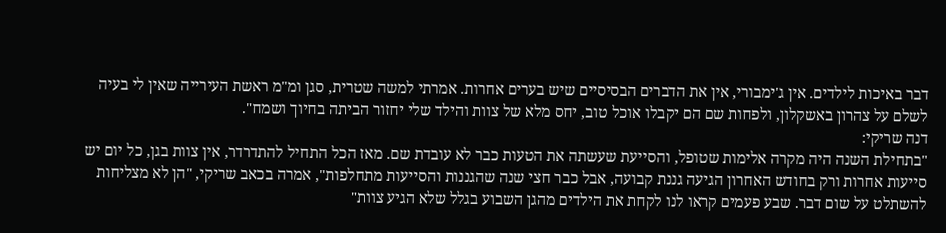דבר באיכות לילדים. אין ג'ימבורי, אין את הדברים הבסיסיים שיש בערים אחרות. אמרתי למשה שטרית, סגן ומ"מ ראשת העירייה שאין לי בעיה לשלם על צהרון באשקלון, ולפחות שם הם יקבלו אוכל טוב, יחס מלא של צוות והילד שלי יחזור הביתה בחיוך ושמח".
דנה שריקי:
"בתחילת השנה היה מקרה אלימות שטופל, והסייעת שעשתה את הטעות כבר לא עובדת שם. מאז הכל התחיל להתדרדר, אין צוות בגן, כל יום יש סייעות אחרות ורק בחודש האחרון הגיעה גננת קבועה, אבל כבר חצי שנה שהגננות והסייעות מתחלפות", אמרה בכאב שריקי, "הן לא מצליחות להשתלט על שום דבר. שבע פעמים קראו לנו לקחת את הילדים מהגן השבוע בגלל שלא הגיע צוות"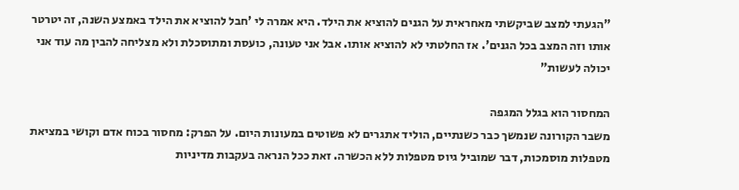"הגעתי למצב שביקשתי מאחראית על הגנים להוציא את הילד. היא אמרה לי 'חבל להוציא את הילד באמצע השנה, זה יטרטר אותו וזה המצב בכל הגנים'. אז החלטתי לא להוציא אותו. אבל אני טעונה, כועסת ומתוסכלת ולא מצליחה להבין מה עוד אני יכולה לעשות"

המחסור הוא בגלל המגפה
משבר הקורונה שנמשך כבר כשנתיים, הוליד אתגרים לא פשוטים במעונות היום. על הפרק: מחסור בכוח אדם וקושי במציאת מטפלות מוסמכות, דבר שמוביל גיוס מטפלות ללא הכשרה. זאת ככל הנראה בעקבות מדיניות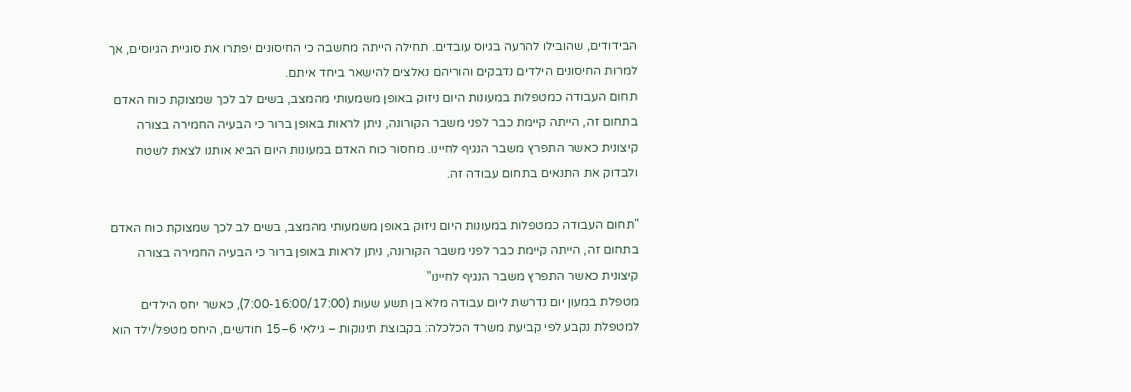הבידודים, שהובילו להרעה בגיוס עובדים. תחילה הייתה מחשבה כי החיסונים יפתרו את סוגיית הגיוסים, אך למרות החיסונים הילדים נדבקים והוריהם נאלצים להישאר ביחד איתם.
תחום העבודה כמטפלות במעונות היום ניזוק באופן משמעותי מהמצב, בשים לב לכך שמצוקת כוח האדם בתחום זה, הייתה קיימת כבר לפני משבר הקורונה, ניתן לראות באופן ברור כי הבעיה החמירה בצורה קיצונית כאשר התפרץ משבר הנגיף לחיינו. מחסור כוח האדם במעונות היום הביא אותנו לצאת לשטח ולבדוק את התנאים בתחום עבודה זה.

"תחום העבודה כמטפלות במעונות היום ניזוק באופן משמעותי מהמצב, בשים לב לכך שמצוקת כוח האדם בתחום זה, הייתה קיימת כבר לפני משבר הקורונה, ניתן לראות באופן ברור כי הבעיה החמירה בצורה קיצונית כאשר התפרץ משבר הנגיף לחיינו"
מטפלת במעון יום נדרשת ליום עבודה מלא בן תשע שעות (7:00-16:00/17:00), כאשר יחס הילדים למטפלת נקבע לפי קביעת משרד הכלכלה: בקבוצת תינוקות – גילאי 6–15 חודשים, היחס מטפל/ילד הוא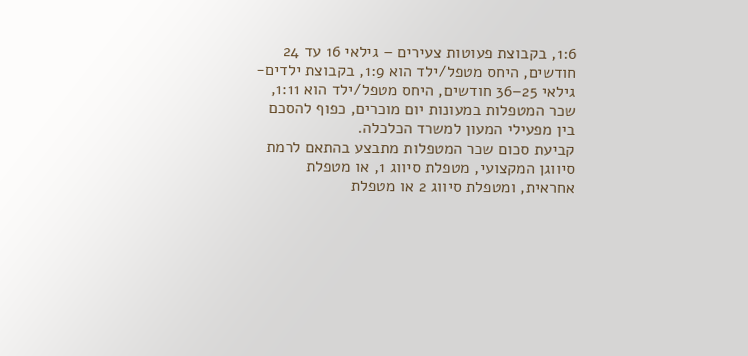1:6, בקבוצת פעוטות צעירים – גילאי 16 עד 24 חודשים, היחס מטפל/ילד הוא 1:9, בקבוצת ילדים- גילאי 25–36 חודשים, היחס מטפל/ילד הוא 1:11, שכר המטפלות במעונות יום מוכרים, כפוף להסכם בין מפעילי המעון למשרד הכלכלה.
קביעת סכום שכר המטפלות מתבצע בהתאם לרמת סיווגן המקצועי, מטפלת סיווג 1, או מטפלת אחראית, ומטפלת סיווג 2 או מטפלת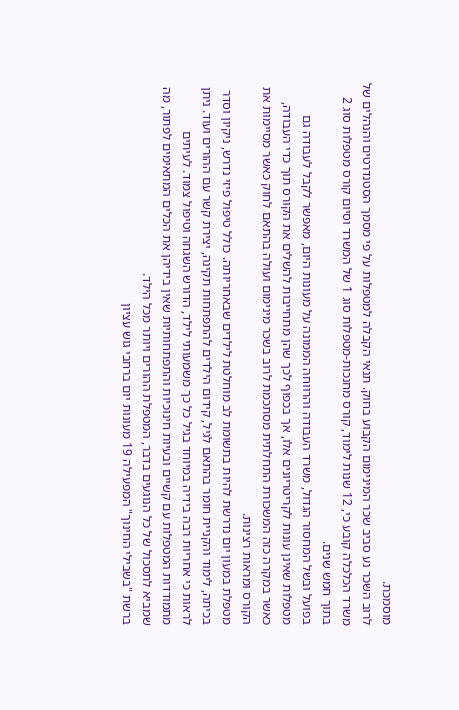מוסמכת.
לרוב השכר נע סביב שכר המינימום הקבוע בחוק. תנאי הקבלה למטפלות על פי מסמך הסטנדרטים והנהלים של משרד הכלכלה קובע כי, 12 שנות לימוד, קורס מחנכות-מטפלות סוג 1 של המשרד וסיום קורס מטפלות סוג 2 בתוך חמש שנים.
בפועל ובשל המחסור הגדול, משרד העבודה והרווחה הממונה על מעונות היום, מאפשר לקבל לעבודה גם מטפלות שאינן עונות לקריטריונים אלו, אך בכפוף לכך שהן מתחייבות להשלים את הקורס תוך כדי העבודה, כאשר במקרה כזה המשכורת התחלתית מסתכמת לרוב בשכר מינימום ועולה בהתאם לחוק כאשר מסיימות את הקורס ומראות רצינות.
מטפלת במעון יום נדרשת להיות בתשומת לב מוחלטת לילדים שבאחריותה. כולל טיפול פיזי נדרש, ניקיון וסדר בכיתה, לימוד והקניית חומר בהתאם לגיל, קידום הילדים להתפתחות תקינה, יצירת קשר עם ההורים ועוד. ניתן לראות כי אחריות רבה בידיה במיוחד בגיל כל כך משמעותי לילד, הדורש השגחה וטיפול צמוד. לעיתים מתמודדות המטפלות עם קשיים ובעיות חינוכיות והתפתחותיות שאין בידיהן את הכלים המתאימים לפתור, מה שמביא לתסכול של כל הנוגעים בדבר, המטפלת ההורים ויותר מכל הילד.
ברשת "בשבילי החינוך" המפעילה 19 מעונות יום ברחבי גוש עציון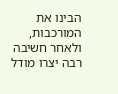הבינו את המורכבות, ולאחר חשיבה רבה יצרו מודל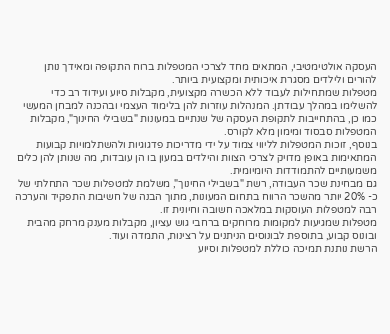העסקה אולטימטיבי, המתאים מחד לצרכי המטפלות ברוח התקופה ומאידך נותן להורים ולילדים מסגרת איכותית ומקצועית ביותר.
מטפלות שמתחילות לעבוד ללא הכשרה מקצועית, מקבלות סיוע ועידוד רב כדי להשלימו במהלך עבודתן. המנהלות עוזרות להן בלימוד העצמי ובהכנה למבחן המעשי כמו כן, בהתחייבות לתקופת העסקה של שנתיים במעונות "בשבילי החינוך", מקבלות המטפלות סבסוד ומימון מלא לקורס.
בנוסף, זוכות המטפלות לליווי צמוד על ידי מדריכות פדגוגיות ולהשתלמויות קבועות המתאימות באופן מדויק לצרכי הצוות והילדים במעון בו הן עובדות, מה שנותן להן כלים משמעותיים להתמודדות היומיומית.
גם מבחינת שכר העבודה, רשת "בשבילי החינוך", משלמת למטפלות שכר התחלתי של כ- 20% יותר מהשכר הרווח בתחום המעונות, מתוך הבנה של חשיבות התפקיד והערכה רבה למטפלות העוסקות במלאכה חשובה וחיונית זו.
מטפלות שמגיעות למקומות מרוחקים ברחבי גוש עציון, מקבלות מענק מרחק מהבית ובונוס קבוע, בתוספת לבונוסים הניתנים על רצינות, התמדה ועוד.
הרשת נותנת תמיכה כוללת למטפלות וסיוע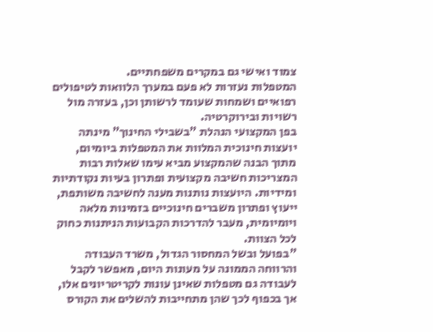צמוד ואישי גם במקרים משפחתיים.
המטפלות נעזרות לא פעם במערך הלוואות לטיפולים רפואיים ושמחות שעומד לרשותן וכן, בעזרה מול רשויות ובירוקרטיה.
בפן המקצועי הנהלת "בשבילי החינוך" מינתה יועצות חינוכית המלוות את המטפלות ביומיום, מתוך הבנה שהמקצוע מביא עימו שאלות רבות המצריכות חשיבה מקצועית ופתרון בעיות נקודתיות ומידיות. היועצות נותנות מענה לחשיבה משותפת, ייעוץ ופתרון משברים חינוכיים בזמינות מלאה ויומיומית, מעבר להדרכות הקבועות הניתנות כחוק לכל הצוות.
"בפועל ובשל המחסור הגדול, משרד העבודה והרווחה הממונה על מעונות היום, מאפשר לקבל לעבודה גם מטפלות שאינן עונות לקריטריונים אלו, אך בכפוף לכך שהן מתחייבות להשלים את הקורס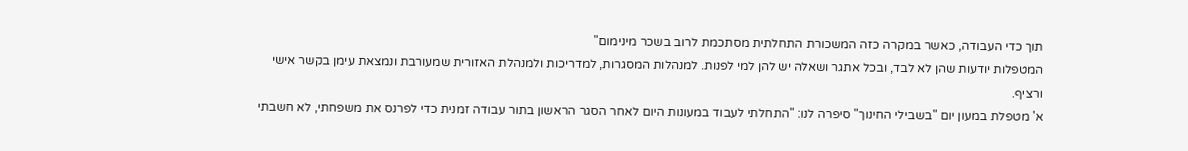תוך כדי העבודה, כאשר במקרה כזה המשכורת התחלתית מסתכמת לרוב בשכר מינימום"
המטפלות יודעות שהן לא לבד, ובכל אתגר ושאלה יש להן למי לפנות. למנהלות המסגרות, למדריכות ולמנהלת האזורית שמעורבת ונמצאת עימן בקשר אישי ורציף.
א' מטפלת במעון יום "בשבילי החינוך" סיפרה לנו: "התחלתי לעבוד במעונות היום לאחר הסגר הראשון בתור עבודה זמנית כדי לפרנס את משפחתי, לא חשבתי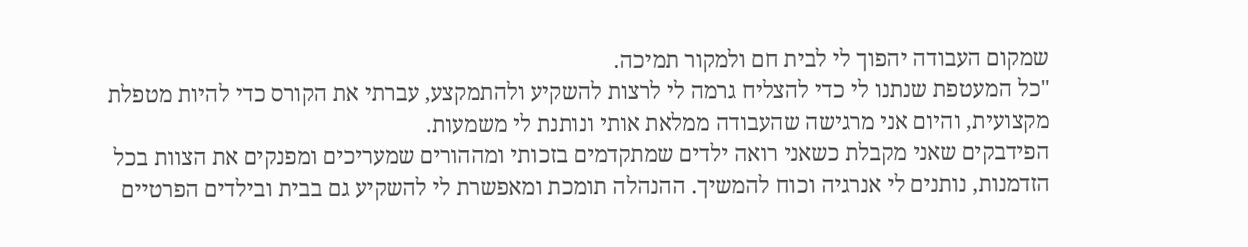שמקום העבודה יהפוך לי לבית חם ולמקור תמיכה.
"כל המעטפת שנתנו לי כדי להצליח גרמה לי לרצות להשקיע ולהתמקצע, עברתי את הקורס כדי להיות מטפלת מקצועית, והיום אני מרגישה שהעבודה ממלאת אותי ונותנת לי משמעות.
הפידבקים שאני מקבלת כשאני רואה ילדים שמתקדמים בזכותי ומההורים שמעריכים ומפנקים את הצוות בכל הזדמנות, נותנים לי אנרגיה וכוח להמשיך. ההנהלה תומכת ומאפשרת לי להשקיע גם בבית ובילדים הפרטיים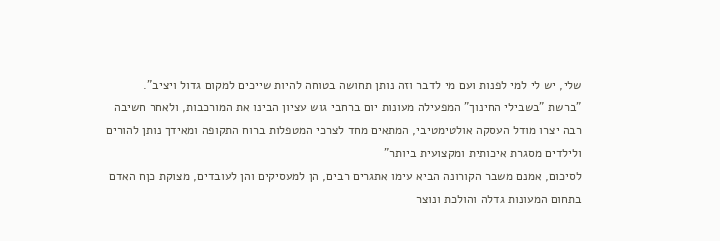שלי, יש לי למי לפנות ועם מי לדבר וזה נותן תחושה בטוחה להיות שייכים למקום גדול ויציב".
"ברשת "בשבילי החינוך" המפעילה מעונות יום ברחבי גוש עציון הבינו את המורכבות, ולאחר חשיבה רבה יצרו מודל העסקה אולטימטיבי, המתאים מחד לצרכי המטפלות ברוח התקופה ומאידך נותן להורים ולילדים מסגרת איכותית ומקצועית ביותר"
לסיכום, אמנם משבר הקורונה הביא עימו אתגרים רבים, הן למעסיקים והן לעובדים, מצוקת כןח האדם בתחום המעונות גדלה והולכת ונוצר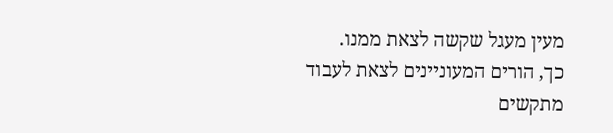מעין מעגל שקשה לצאת ממנו.
כך, הורים המעוניינים לצאת לעבוד מתקשים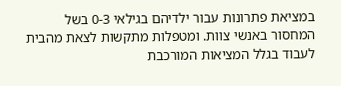במציאת פתרונות עבור ילדיהם בגילאי 0-3 בשל המחסור באנשי צוות. ומטפלות מתקשות לצאת מהבית לעבוד בגלל המציאות המורכבת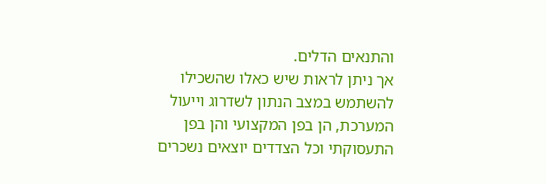והתנאים הדלים.
אך ניתן לראות שיש כאלו שהשכילו להשתמש במצב הנתון לשדרוג וייעול המערכת, הן בפן המקצועי והן בפן התעסוקתי וכל הצדדים יוצאים נשכרים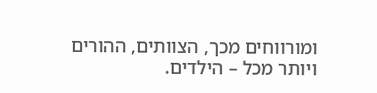ומורווחים מכך, הצוותים, ההורים ויותר מכל – הילדים.